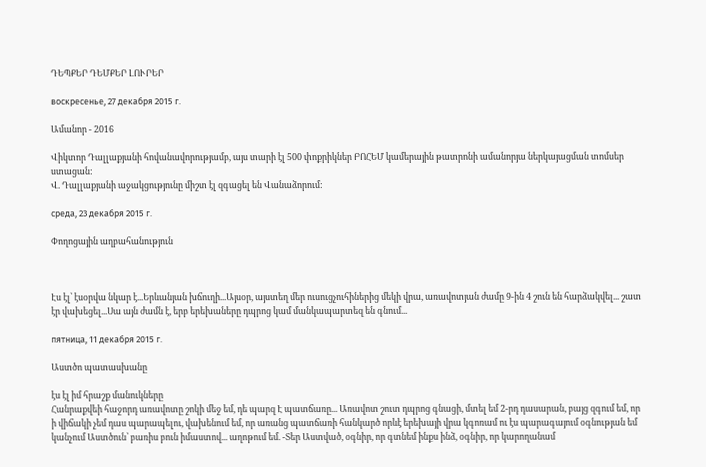ԴԵՊՔԵՐ ԴԵՄՔԵՐ ԼՈՒՐԵՐ

воскресенье, 27 декабря 2015 г.

Ամանոր - 2016

Վիկտոր Դալլաքյանի հովանավորությամբ, այս տարի էլ 500 փոքրիկներ ԲՈՀԵՄ կամերային թատրոնի ամանորյա ներկայացման տոմսեր ստացան:
Վ. Դալլաքյանի աջակցությունը միշտ էլ զգացել են Վանաձորում:

среда, 23 декабря 2015 г.

Փողոցային աղբահանություն



Էս էլ՝ էսօրվա նկար է...Երևանյան խճուղի...Այսօր, այստեղ մեր ուսուցչուհիներից մեկի վրա, առավոտյան ժամը 9-ին 4 շուն են հարձակվել... շատ էր վախեցել...Սա այն ժամն է, երբ երեխաները դպրոց կամ մանկապարտեզ են գնում...

пятница, 11 декабря 2015 г.

Աստծո պատասխանը

էս էլ իմ հրաշք մանուկները
Հանրաքվեի հաջորդ առավոտը շոկի մեջ եմ, դե պարզ Է պատճառը... Առավոտ շուտ դպրոց գնացի, մտել եմ 2-րդ դասարան, բայց զգում եմ, որ ի վիճակի չեմ դաս պարապելու, վախենում եմ, որ առանց պատճառի հանկարծ որևէ երեխայի վրա կգոռամ ու էս պարագայում օգնության եմ կանչում Աստծուն՝ բառիս բուն իմաստով... աղոթում եմ. -Տեր Աստված, օգնիր, որ գտնեմ ինքս ինձ, օգնիր, որ կարողանամ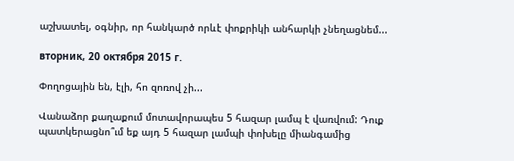աշխատել, օգնիր, որ հանկարծ որևէ փոքրիկի անհարկի չնեղացնեմ...

вторник, 20 октября 2015 г.

Փողոցային են, էլի, հո զոռով չի...

Վանաձոր քաղաքում մոտավորապես 5 հազար լամպ է վառվում: Դուք պատկերացնո՞ւմ եք այդ 5 հազար լամպի փոխելը միանգամից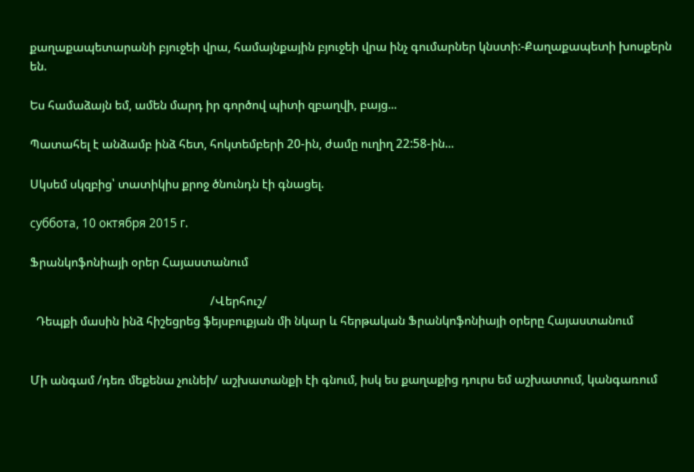քաղաքապետարանի բյուջեի վրա, համայնքային բյուջեի վրա ինչ գումարներ կնստի:-Քաղաքապետի խոսքերն են.

Ես համաձայն եմ, ամեն մարդ իր գործով պիտի զբաղվի, բայց...

Պատահել է անձամբ ինձ հետ, հոկտեմբերի 20-ին, ժամը ուղիղ 22:58-ին...

Սկսեմ սկզբից՝ տատիկիս քրոջ ծնունդն էի գնացել.

суббота, 10 октября 2015 г.

Ֆրանկոֆոնիայի օրեր Հայաստանում

                                                            /Վերհուշ/
  Դեպքի մասին ինձ հիշեցրեց ֆեյսբուքյան մի նկար և հերթական Ֆրանկոֆոնիայի օրերը Հայաստանում


Մի անգամ /դեռ մեքենա չունեի/ աշխատանքի էի գնում, իսկ ես քաղաքից դուրս եմ աշխատում, կանգառում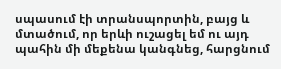սպասում էի տրանսպորտին, բայց և մտածում, որ երևի ուշացել եմ ու այդ պահին մի մեքենա կանգնեց, հարցնում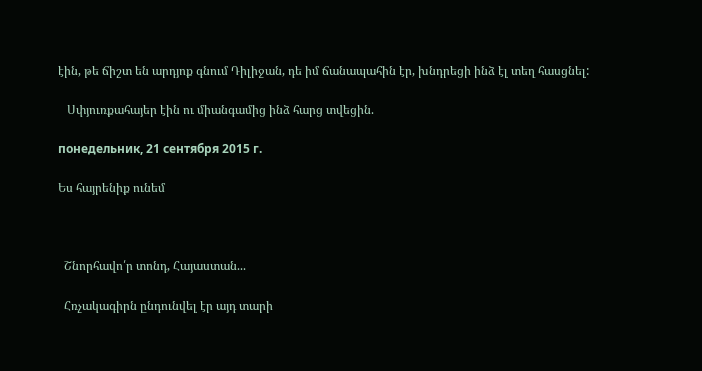էին, թե ճիշտ են արդյոք գնում Դիլիջան, դե իմ ճանապահին էր, խնդրեցի ինձ էլ տեղ հասցնել:

   Սփյուռքահայեր էին ու միանգամից ինձ հարց տվեցին.

понедельник, 21 сентября 2015 г.

Ես հայրենիք ունեմ



  Շնորհավո՛ր տոնդ, Հայաստան...

  Հռչակագիրն ընդունվել էր այդ տարի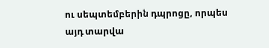ու սեպտեմբերին դպրոցը, որպես այդ տարվա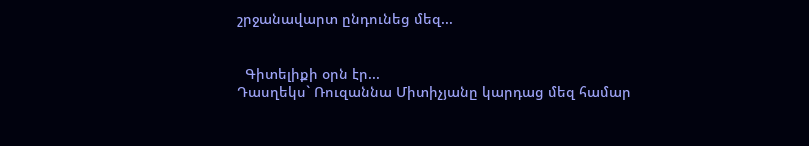շրջանավարտ ընդունեց մեզ...


  Գիտելիքի օրն էր...
Դասղեկս` Ռուզաննա Միտիչյանը կարդաց մեզ համար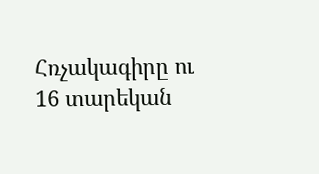Հռչակագիրը ու 16 տարեկան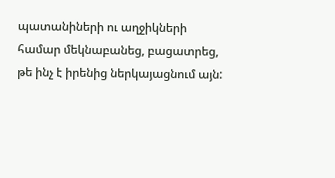պատանիների ու աղջիկների համար մեկնաբանեց, բացատրեց, թե ինչ է իրենից ներկայացնում այն: